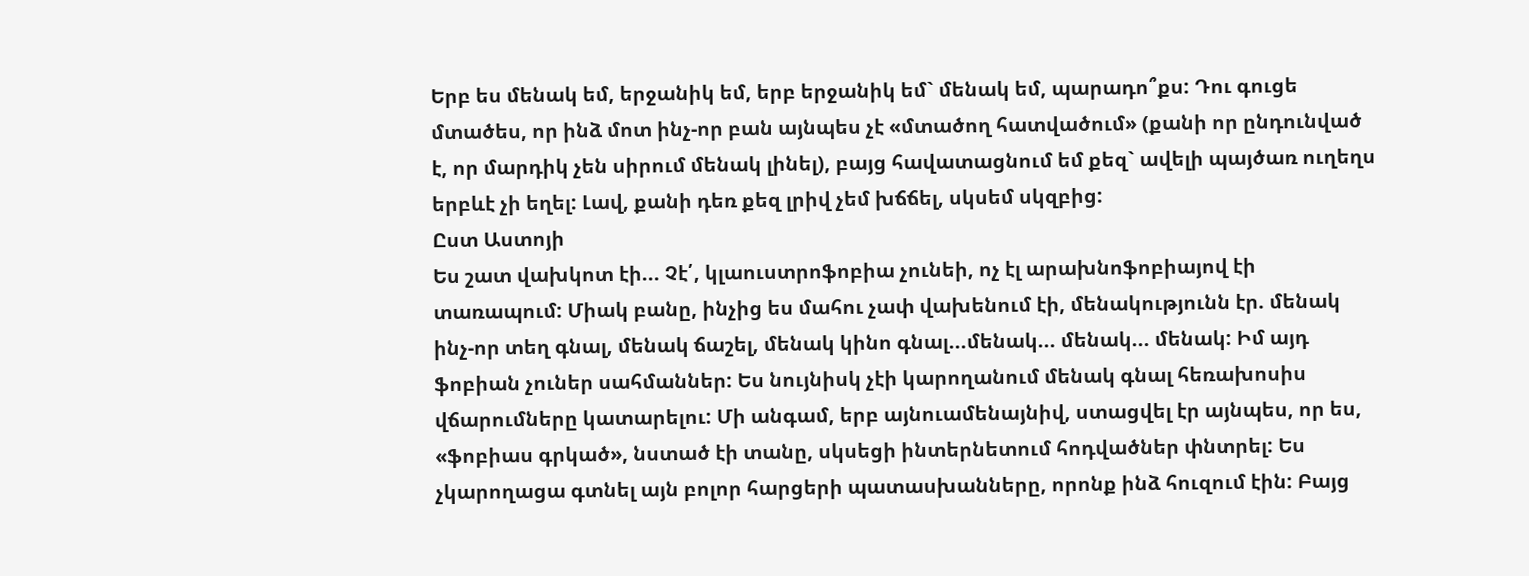Երբ ես մենակ եմ, երջանիկ եմ, երբ երջանիկ եմ` մենակ եմ, պարադո՞քս: Դու գուցե մտածես, որ ինձ մոտ ինչ-որ բան այնպես չէ «մտածող հատվածում» (քանի որ ընդունված է, որ մարդիկ չեն սիրում մենակ լինել), բայց հավատացնում եմ քեզ` ավելի պայծառ ուղեղս երբևէ չի եղել: Լավ, քանի դեռ քեզ լրիվ չեմ խճճել, սկսեմ սկզբից:
Ըստ Աստոյի
Ես շատ վախկոտ էի... Չէ՛, կլաուստրոֆոբիա չունեի, ոչ էլ արախնոֆոբիայով էի տառապում: Միակ բանը, ինչից ես մահու չափ վախենում էի, մենակությունն էր. մենակ ինչ-որ տեղ գնալ, մենակ ճաշել, մենակ կինո գնալ...մենակ... մենակ... մենակ: Իմ այդ ֆոբիան չուներ սահմաններ: Ես նույնիսկ չէի կարողանում մենակ գնալ հեռախոսիս վճարումները կատարելու: Մի անգամ, երբ այնուամենայնիվ, ստացվել էր այնպես, որ ես, «ֆոբիաս գրկած», նստած էի տանը, սկսեցի ինտերնետում հոդվածներ փնտրել: Ես չկարողացա գտնել այն բոլոր հարցերի պատասխանները, որոնք ինձ հուզում էին: Բայց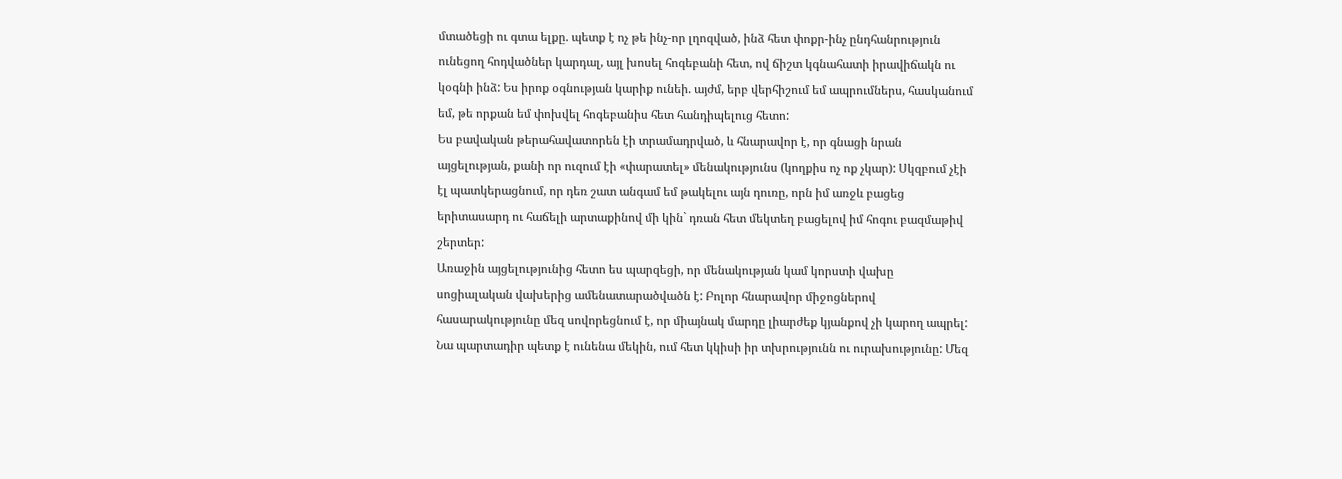մտածեցի ու գտա ելքը. պետք է ոչ թե ինչ-որ լղոզված, ինձ հետ փոքր-ինչ ընդհանրություն ունեցող հոդվածներ կարդալ, այլ խոսել հոգեբանի հետ, ով ճիշտ կգնահատի իրավիճակն ու կօգնի ինձ: Ես իրոք օգնության կարիք ունեի. այժմ, երբ վերհիշում եմ ապրումներս, հասկանում եմ, թե որքան եմ փոխվել հոգեբանիս հետ հանդիպելուց հետո:
Ես բավական թերահավատորեն էի տրամադրված, և հնարավոր է, որ գնացի նրան այցելության, քանի որ ուզում էի «փարատել» մենակությունս (կողքիս ոչ ոք չկար): Սկզբում չէի էլ պատկերացնում, որ դեռ շատ անգամ եմ թակելու այն դուռը, որն իմ առջև բացեց երիտասարդ ու հաճելի արտաքինով մի կին` դռան հետ մեկտեղ բացելով իմ հոգու բազմաթիվ շերտեր:
Առաջին այցելությունից հետո ես պարզեցի, որ մենակության կամ կորստի վախը սոցիալական վախերից ամենատարածվածն է: Բոլոր հնարավոր միջոցներով հասարակությունը մեզ սովորեցնում է, որ միայնակ մարդը լիարժեք կյանքով չի կարող ապրել: Նա պարտադիր պետք է ունենա մեկին, ում հետ կկիսի իր տխրությունն ու ուրախությունը: Մեզ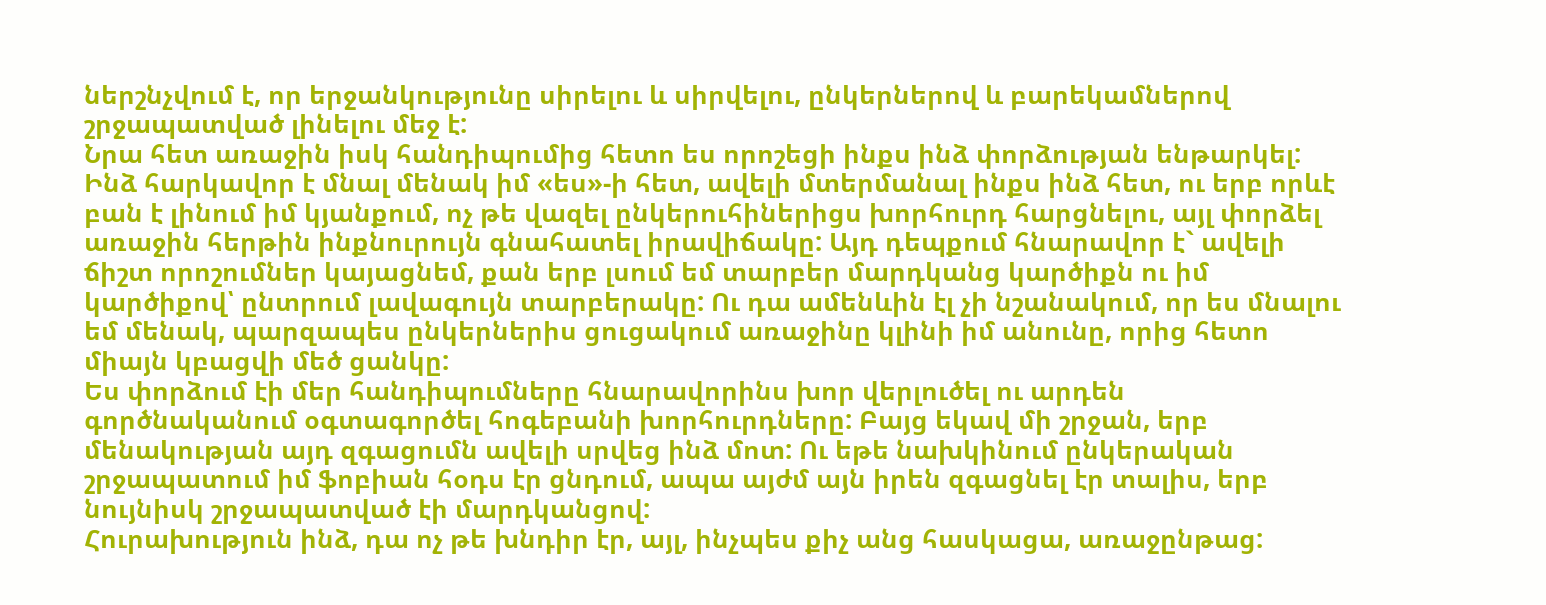ներշնչվում է, որ երջանկությունը սիրելու և սիրվելու, ընկերներով և բարեկամներով շրջապատված լինելու մեջ է:
Նրա հետ առաջին իսկ հանդիպումից հետո ես որոշեցի ինքս ինձ փորձության ենթարկել: Ինձ հարկավոր է մնալ մենակ իմ «ես»-ի հետ, ավելի մտերմանալ ինքս ինձ հետ, ու երբ որևէ բան է լինում իմ կյանքում, ոչ թե վազել ընկերուհիներիցս խորհուրդ հարցնելու, այլ փորձել առաջին հերթին ինքնուրույն գնահատել իրավիճակը: Այդ դեպքում հնարավոր է` ավելի ճիշտ որոշումներ կայացնեմ, քան երբ լսում եմ տարբեր մարդկանց կարծիքն ու իմ կարծիքով՝ ընտրում լավագույն տարբերակը: Ու դա ամենևին էլ չի նշանակում, որ ես մնալու եմ մենակ, պարզապես ընկերներիս ցուցակում առաջինը կլինի իմ անունը, որից հետո միայն կբացվի մեծ ցանկը:
Ես փորձում էի մեր հանդիպումները հնարավորինս խոր վերլուծել ու արդեն գործնականում օգտագործել հոգեբանի խորհուրդները: Բայց եկավ մի շրջան, երբ մենակության այդ զգացումն ավելի սրվեց ինձ մոտ: Ու եթե նախկինում ընկերական շրջապատում իմ ֆոբիան հօդս էր ցնդում, ապա այժմ այն իրեն զգացնել էր տալիս, երբ նույնիսկ շրջապատված էի մարդկանցով:
Հուրախություն ինձ, դա ոչ թե խնդիր էր, այլ, ինչպես քիչ անց հասկացա, առաջընթաց: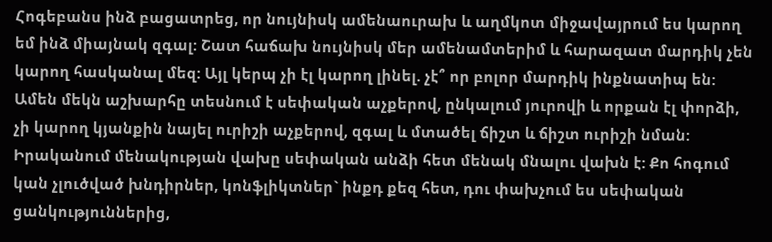Հոգեբանս ինձ բացատրեց, որ նույնիսկ ամենաուրախ և աղմկոտ միջավայրում ես կարող եմ ինձ միայնակ զգալ: Շատ հաճախ նույնիսկ մեր ամենամտերիմ և հարազատ մարդիկ չեն կարող հասկանալ մեզ: Այլ կերպ չի էլ կարող լինել. չէ՞ որ բոլոր մարդիկ ինքնատիպ են: Ամեն մեկն աշխարհը տեսնում է սեփական աչքերով, ընկալում յուրովի և որքան էլ փորձի, չի կարող կյանքին նայել ուրիշի աչքերով, զգալ և մտածել ճիշտ և ճիշտ ուրիշի նման:
Իրականում մենակության վախը սեփական անձի հետ մենակ մնալու վախն է: Քո հոգում կան չլուծված խնդիրներ, կոնֆլիկտներ` ինքդ քեզ հետ, դու փախչում ես սեփական ցանկություններից,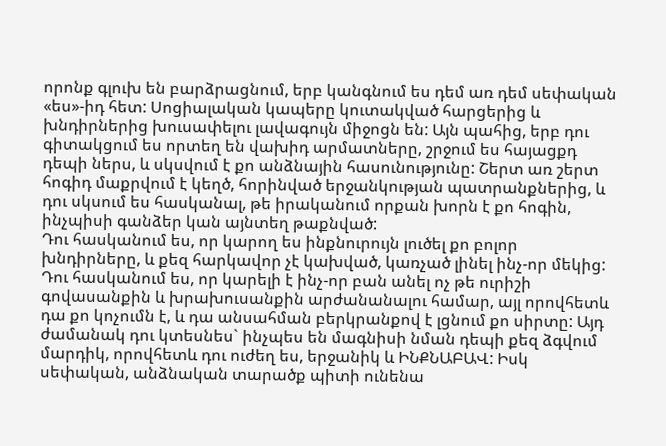որոնք գլուխ են բարձրացնում, երբ կանգնում ես դեմ առ դեմ սեփական «ես»-իդ հետ: Սոցիալական կապերը կուտակված հարցերից և խնդիրներից խուսափելու լավագույն միջոցն են: Այն պահից, երբ դու գիտակցում ես որտեղ են վախիդ արմատները, շրջում ես հայացքդ դեպի ներս, և սկսվում է քո անձնային հասունությունը: Շերտ առ շերտ հոգիդ մաքրվում է կեղծ, հորինված երջանկության պատրանքներից, և դու սկսում ես հասկանալ, թե իրականում որքան խորն է քո հոգին, ինչպիսի գանձեր կան այնտեղ թաքնված:
Դու հասկանում ես, որ կարող ես ինքնուրույն լուծել քո բոլոր խնդիրները, և քեզ հարկավոր չէ կախված, կառչած լինել ինչ-որ մեկից: Դու հասկանում ես, որ կարելի է ինչ-որ բան անել ոչ թե ուրիշի գովասանքին և խրախուսանքին արժանանալու համար, այլ որովհետև դա քո կոչումն է, և դա անսահման բերկրանքով է լցնում քո սիրտը: Այդ ժամանակ դու կտեսնես` ինչպես են մագնիսի նման դեպի քեզ ձգվում մարդիկ, որովհետև դու ուժեղ ես, երջանիկ և ԻՆՔՆԱԲԱՎ: Իսկ սեփական, անձնական տարածք պիտի ունենա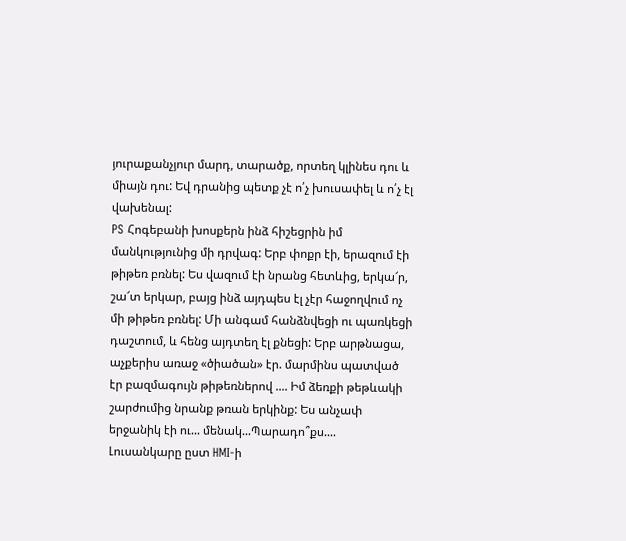յուրաքանչյուր մարդ, տարածք, որտեղ կլինես դու և միայն դու: Եվ դրանից պետք չէ ո՛չ խուսափել և ո՛չ էլ վախենալ:
PS Հոգեբանի խոսքերն ինձ հիշեցրին իմ մանկությունից մի դրվագ: Երբ փոքր էի, երազում էի թիթեռ բռնել: Ես վազում էի նրանց հետևից, երկա՜ր, շա՜տ երկար, բայց ինձ այդպես էլ չէր հաջողվում ոչ մի թիթեռ բռնել: Մի անգամ հանձնվեցի ու պառկեցի դաշտում, և հենց այդտեղ էլ քնեցի: Երբ արթնացա, աչքերիս առաջ «ծիածան» էր. մարմինս պատված էր բազմագույն թիթեռներով .... Իմ ձեռքի թեթևակի շարժումից նրանք թռան երկինք: Ես անչափ երջանիկ էի ու... մենակ...Պարադո՞քս....
Լուսանկարը ըստ HMI-ի